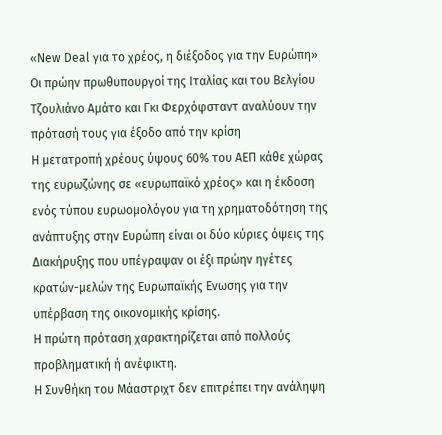«Νew Deal για το χρέος, η διέξοδος για την Ευρώπη»
Οι πρώην πρωθυπουργοί της Ιταλίας και του Βελγίου Τζουλιάνο Αμάτο και Γκι Φερχόφσταντ αναλύουν την πρότασή τους για έξοδο από την κρίση
Η μετατροπή χρέους ύψους 60% του ΑΕΠ κάθε χώρας της ευρωζώνης σε «ευρωπαϊκό χρέος» και η έκδοση ενός τύπου ευρωομολόγου για τη χρηματοδότηση της ανάπτυξης στην Ευρώπη είναι οι δύο κύριες όψεις της Διακήρυξης που υπέγραψαν οι έξι πρώην ηγέτες κρατών-μελών της Ευρωπαϊκής Ενωσης για την υπέρβαση της οικονομικής κρίσης.
Η πρώτη πρόταση χαρακτηρίζεται από πολλούς προβληματική ή ανέφικτη.
Η Συνθήκη του Μάαστριχτ δεν επιτρέπει την ανάληψη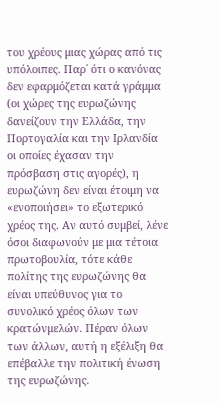του χρέους μιας χώρας από τις υπόλοιπες. Παρ΄ ότι ο κανόνας δεν εφαρμόζεται κατά γράμμα (οι χώρες της ευρωζώνης δανείζουν την Ελλάδα, την Πορτογαλία και την Ιρλανδία οι οποίες έχασαν την πρόσβαση στις αγορές), η ευρωζώνη δεν είναι έτοιμη να «ενοποιήσει» το εξωτερικό χρέος της. Αν αυτό συμβεί, λένε όσοι διαφωνούν με μια τέτοια πρωτοβουλία, τότε κάθε πολίτης της ευρωζώνης θα είναι υπεύθυνος για το συνολικό χρέος όλων των κρατώνμελών. Πέραν όλων των άλλων, αυτή η εξέλιξη θα επέβαλλε την πολιτική ένωση της ευρωζώνης.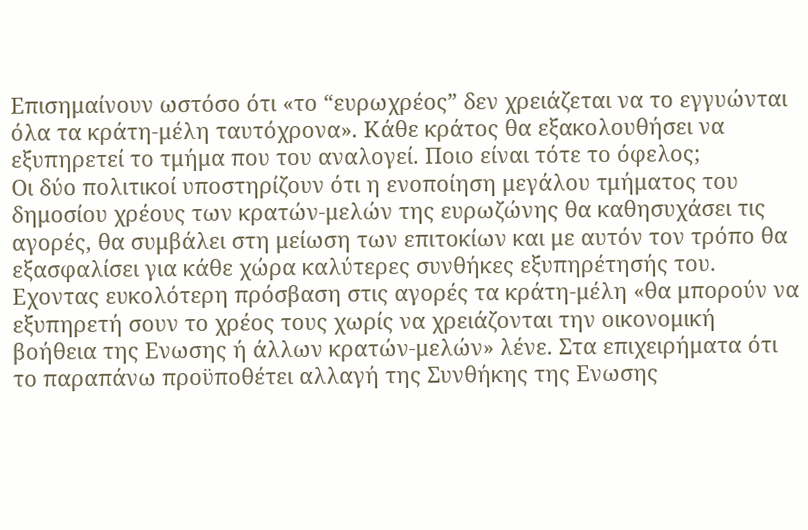Επισημαίνουν ωστόσο ότι «το “ευρωχρέος” δεν χρειάζεται να το εγγυώνται όλα τα κράτη-μέλη ταυτόχρονα». Κάθε κράτος θα εξακολουθήσει να εξυπηρετεί το τμήμα που του αναλογεί. Ποιο είναι τότε το όφελος;
Οι δύο πολιτικοί υποστηρίζουν ότι η ενοποίηση μεγάλου τμήματος του δημοσίου χρέους των κρατών-μελών της ευρωζώνης θα καθησυχάσει τις αγορές, θα συμβάλει στη μείωση των επιτοκίων και με αυτόν τον τρόπο θα εξασφαλίσει για κάθε χώρα καλύτερες συνθήκες εξυπηρέτησής του. Εχοντας ευκολότερη πρόσβαση στις αγορές τα κράτη-μέλη «θα μπορούν να εξυπηρετή σουν το χρέος τους χωρίς να χρειάζονται την οικονομική βοήθεια της Ενωσης ή άλλων κρατών-μελών» λένε. Στα επιχειρήματα ότι το παραπάνω προϋποθέτει αλλαγή της Συνθήκης της Ενωσης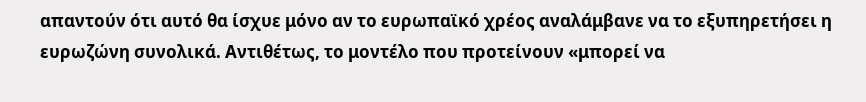απαντούν ότι αυτό θα ίσχυε μόνο αν το ευρωπαϊκό χρέος αναλάμβανε να το εξυπηρετήσει η ευρωζώνη συνολικά. Αντιθέτως, το μοντέλο που προτείνουν «μπορεί να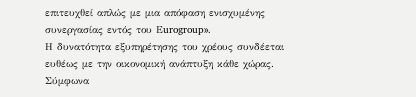επιτευχθεί απλώς με μια απόφαση ενισχυμένης συνεργασίας εντός του Εurogroup».
Η δυνατότητα εξυπηρέτησης του χρέους συνδέεται ευθέως με την οικονομική ανάπτυξη κάθε χώρας. Σύμφωνα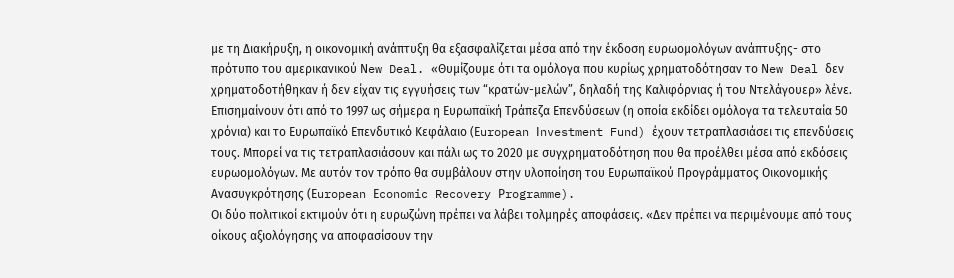με τη Διακήρυξη, η οικονομική ανάπτυξη θα εξασφαλίζεται μέσα από την έκδοση ευρωομολόγων ανάπτυξης- στο πρότυπο του αμερικανικού Νew Deal. «Θυμίζουμε ότι τα ομόλογα που κυρίως χρηματοδότησαν το Νew Deal δεν χρηματοδοτήθηκαν ή δεν είχαν τις εγγυήσεις των “κρατών-μελών”, δηλαδή της Καλιφόρνιας ή του Ντελάγουερ» λένε.
Επισημαίνουν ότι από το 1997 ως σήμερα η Ευρωπαϊκή Τράπεζα Επενδύσεων (η οποία εκδίδει ομόλογα τα τελευταία 50 χρόνια) και το Ευρωπαϊκό Επενδυτικό Κεφάλαιο (Εuropean Ιnvestment Fund) έχουν τετραπλασιάσει τις επενδύσεις τους. Μπορεί να τις τετραπλασιάσουν και πάλι ως το 2020 με συγχρηματοδότηση που θα προέλθει μέσα από εκδόσεις ευρωομολόγων. Με αυτόν τον τρόπο θα συμβάλουν στην υλοποίηση του Ευρωπαϊκού Προγράμματος Οικονομικής Ανασυγκρότησης (Εuropean Εconomic Recovery Ρrogramme).
Οι δύο πολιτικοί εκτιμούν ότι η ευρωζώνη πρέπει να λάβει τολμηρές αποφάσεις. «Δεν πρέπει να περιμένουμε από τους οίκους αξιολόγησης να αποφασίσουν την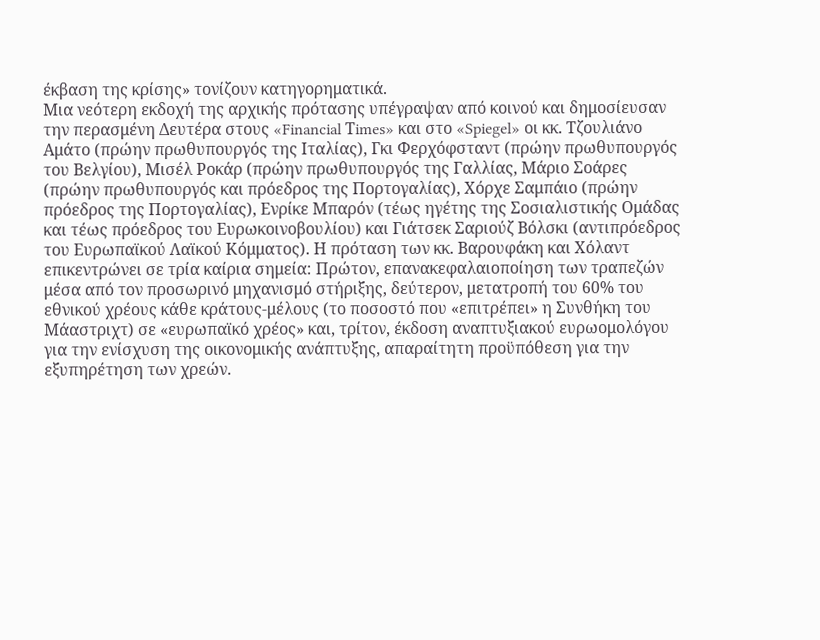έκβαση της κρίσης» τονίζουν κατηγορηματικά.
Μια νεότερη εκδοχή της αρχικής πρότασης υπέγραψαν από κοινού και δημοσίευσαν την περασμένη Δευτέρα στους «Financial Τimes» και στο «Spiegel» οι κκ. Τζουλιάνο Αμάτο (πρώην πρωθυπουργός της Ιταλίας), Γκι Φερχόφσταντ (πρώην πρωθυπουργός του Βελγίου), Μισέλ Ροκάρ (πρώην πρωθυπουργός της Γαλλίας, Μάριο Σοάρες (πρώην πρωθυπουργός και πρόεδρος της Πορτογαλίας), Χόρχε Σαμπάιο (πρώην πρόεδρος της Πορτογαλίας), Ενρίκε Μπαρόν (τέως ηγέτης της Σοσιαλιστικής Ομάδας και τέως πρόεδρος του Ευρωκοινοβουλίου) και Γιάτσεκ Σαριούζ Βόλσκι (αντιπρόεδρος του Ευρωπαϊκού Λαϊκού Κόμματος). Η πρόταση των κκ. Βαρουφάκη και Χόλαντ επικεντρώνει σε τρία καίρια σημεία: Πρώτον, επανακεφαλαιοποίηση των τραπεζών μέσα από τον προσωρινό μηχανισμό στήριξης, δεύτερον, μετατροπή του 60% του εθνικού χρέους κάθε κράτους-μέλους (το ποσοστό που «επιτρέπει» η Συνθήκη του Μάαστριχτ) σε «ευρωπαϊκό χρέος» και, τρίτον, έκδοση αναπτυξιακού ευρωομολόγου για την ενίσχυση της οικονομικής ανάπτυξης, απαραίτητη προϋπόθεση για την εξυπηρέτηση των χρεών.